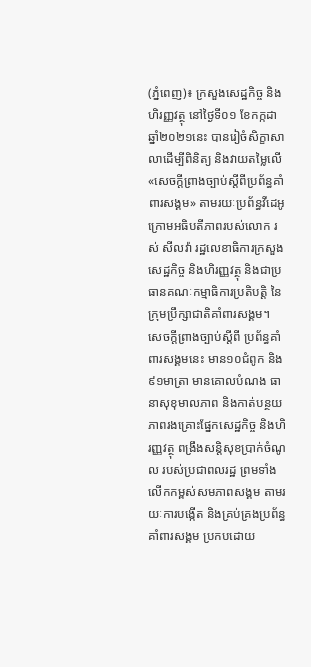(ភ្នំពេញ)៖ ក្រសួងសេដ្ឋកិច្ច និងហិរញ្ញវត្ថុ នៅថ្ងៃទី០១ ខែកក្កដា ឆ្នាំ២០២១នេះ បានរៀចំសិក្ខាសាលាដើម្បីពិនិត្យ និងវាយតម្លៃលើ «សេចក្តីព្រាងច្បាប់ស្តីពីប្រព័ន្ធគាំពារសង្គម» តាមរយៈប្រព័ន្ធវីដេអូ ក្រោមអធិបតីភាពរបស់លោក រស់ សីលវ៉ា រដ្ឋលេខាធិការក្រសួងសេដ្ឋកិច្ច និងហិរញ្ញវត្ថុ និងជាប្រធានគណៈកម្មាធិការប្រតិបត្តិ នៃក្រុមប្រឹក្សាជាតិគាំពារសង្គម។
សេចក្តីព្រាងច្បាប់ស្តីពី ប្រព័ន្ធគាំពារសង្គមនេះ មាន១០ជំពូក និង៩១មាត្រា មានគោលបំណង ធានាសុខុមាលភាព និងកាត់បន្ថយភាពរងគ្រោះផ្នែកសេដ្ឋកិច្ច និងហិរញ្ញវត្ថុ ពង្រឹងសន្តិសុខប្រាក់ចំណូល របស់ប្រជាពលរដ្ឋ ព្រមទាំងលើកកម្ពស់សមភាពសង្គម តាមរយៈការបង្កើត និងគ្រប់គ្រងប្រព័ន្ធគាំពារសង្គម ប្រកបដោយ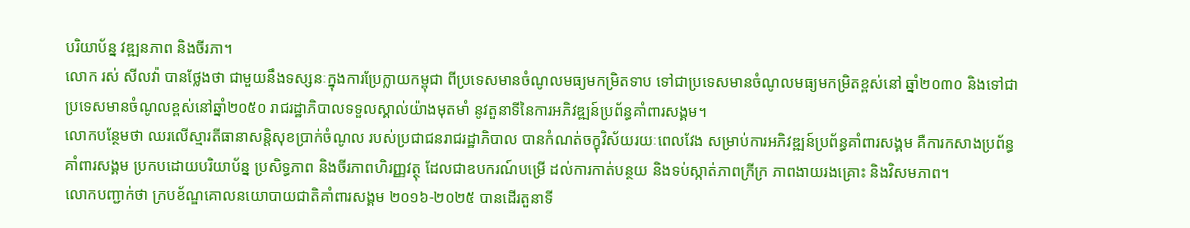បរិយាប័ន្ន វឌ្ឍនភាព និងចីរភា។
លោក រស់ សីលវ៉ា បានថ្លែងថា ជាមួយនឹងទស្សនៈក្នុងការប្រែក្លាយកម្ពុជា ពីប្រទេសមានចំណូលមធ្យមកម្រិតទាប ទៅជាប្រទេសមានចំណូលមធ្យមកម្រិតខ្ពស់នៅ ឆ្នាំ២០៣០ និងទៅជាប្រទេសមានចំណូលខ្ពស់នៅឆ្នាំ២០៥០ រាជរដ្ឋាភិបាលទទួលស្គាល់យ៉ាងមុតមាំ នូវតួនាទីនៃការអភិវឌ្ឍន៍ប្រព័ន្ធគាំពារសង្គម។
លោកបន្ថែមថា ឈរលើស្មារតីធានាសន្តិសុខប្រាក់ចំណូល របស់ប្រជាជនរាជរដ្ឋាភិបាល បានកំណត់ចក្ខុវិស័យរយៈពេលវែង សម្រាប់ការអភិវឌ្ឍន៍ប្រព័ន្ធគាំពារសង្គម គឺការកសាងប្រព័ន្ធគាំពារសង្គម ប្រកបដោយបរិយាប័ន្ន ប្រសិទ្ធភាព និងចីរភាពហិរញ្ញវត្ថុ ដែលជាឧបករណ៍បម្រើ ដល់ការកាត់បន្ថយ និងទប់ស្កាត់ភាពក្រីក្រ ភាពងាយរងគ្រោះ និងវិសមភាព។
លោកបញ្ជាក់ថា ក្របខ័ណ្ឌគោលនយោបាយជាតិគាំពារសង្គម ២០១៦-២០២៥ បានដើរតួនាទី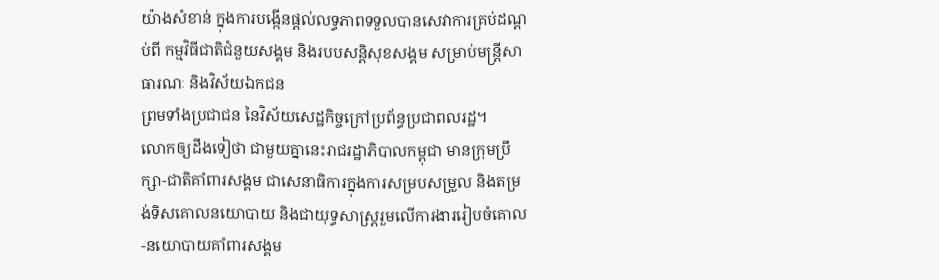យ៉ាងសំខាន់ ក្នុងការបង្កើនផ្តល់លទ្ធភាពទទួលបានសេវាការគ្រប់ដណ្តប់ពី កម្មវិធីជាតិជំនួយសង្គម និងរបបសន្តិសុខសង្គម សម្រាប់មន្រ្តីសាធារណៈ និងវិស័យឯកជន
ព្រមទាំងប្រជាជន នៃវិស័យសេដ្ឋកិច្ចក្រៅប្រព័ន្ធប្រជាពលរដ្ឋ។
លោកឲ្យដឹងទៀថា ជាមួយគ្នានេះរាជរដ្ឋាភិបាលកម្ពុជា មានក្រុមប្រឹក្សា-ជាតិគាំពារសង្គម ជាសេនាធិការក្នុងការសម្របសម្រួល និងតម្រង់ទិសគោលនយោបាយ និងជាយុទ្ធសាស្ត្ររួមលើការងាររៀបចំគោល-នយោបាយគាំពារសង្គម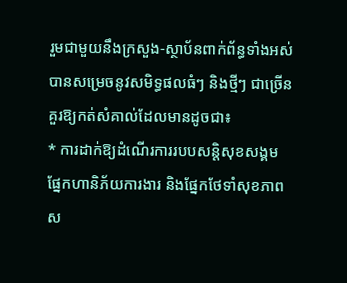រួមជាមួយនឹងក្រសួង-ស្ថាប័នពាក់ព័ន្ធទាំងអស់ បានសម្រេចនូវសមិទ្ធផលធំៗ និងថ្មីៗ ជាច្រើនគួរឱ្យកត់សំគាល់ដែលមានដូចជា៖
* ការដាក់ឱ្យដំណើរការរបបសន្តិសុខសង្គម ផ្នែកហានិភ័យការងារ និងផ្នែកថែទាំសុខភាព ស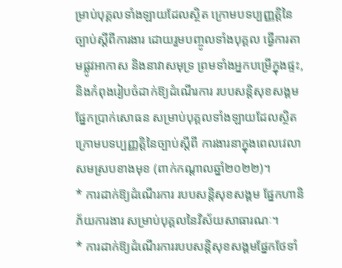ម្រាប់បុគ្គលទាំងឡាយដែលស្ថិត ក្រោមបទប្បញ្ញត្តិនៃច្បាប់ស្តីពីការងារ ដោយរួមបញ្ចូលទាំងបុគ្គល ធ្វើការតាមផ្លូវអាកាស និងនាវាសមុទ្រ ព្រមទាំងអ្នកបម្រើក្នុងផ្ទះ, និងកំពុងរៀបចំដាក់ឱ្យដំណើរការ របបសន្តិសុខសង្គមផ្នែកប្រាក់សោធន សម្រាប់បុគ្គលទាំងឡាយដែលស្ថិត ក្រោមបទប្បញ្ញត្តិនៃច្បាប់ស្តីពី ការងារនាក្នុងពេលវេលាសមស្របខាងមុខ (ពាក់កណ្តាលឆ្នាំ២០២២)។
* ការដាក់ឱ្យដំណើរការ របបសន្តិសុខសង្គម ផ្នែកហានិភ័យការងារ សម្រាប់បុគ្គលនៃវិស័យសាធារណៈ។
* ការដាក់ឱ្យដំណើរការរបបសន្តិសុខសង្គមផ្នែកថែទាំ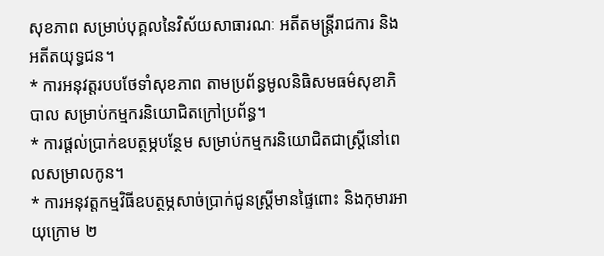សុខភាព សម្រាប់បុគ្គលនៃវិស័យសាធារណៈ អតីតមន្រ្តីរាជការ និង អតីតយុទ្ធជន។
* ការអនុវត្តរបបថែទាំសុខភាព តាមប្រព័ន្ធមូលនិធិសមធម៌សុខាភិបាល សម្រាប់កម្មករនិយោជិតក្រៅប្រព័ន្ធ។
* ការផ្តល់ប្រាក់ឧបត្ថម្ភបន្ថែម សម្រាប់កម្មករនិយោជិតជាស្រ្តីនៅពេលសម្រាលកូន។
* ការអនុវត្តកម្មវិធីឧបត្ថម្ភសាច់ប្រាក់ជូនស្ត្រីមានផ្ទៃពោះ និងកុមារអាយុក្រោម ២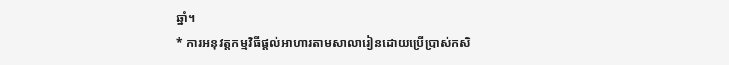ឆ្នាំ។
* ការអនុវត្តកម្មវិធីផ្តល់អាហារតាមសាលារៀនដោយប្រើប្រាស់កសិ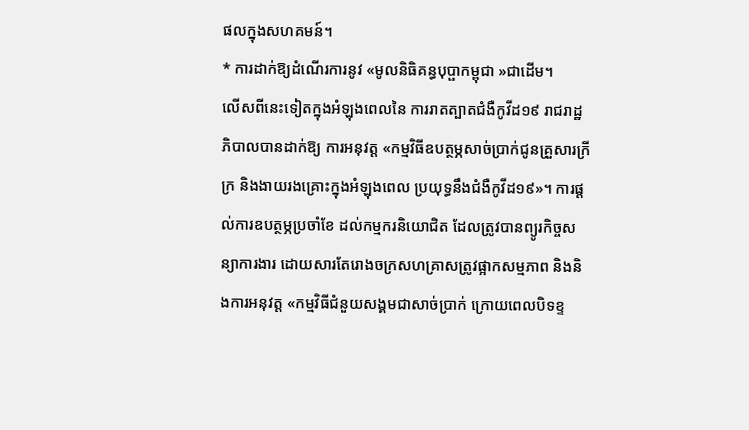ផលក្នុងសហគមន៍។
* ការដាក់ឱ្យដំណើរការនូវ «មូលនិធិគន្ធបុប្ផាកម្ពុជា »ជាដើម។
លើសពីនេះទៀតក្នុងអំឡុងពេលនៃ ការរាតត្បាតជំងឺកូវីដ១៩ រាជរាដ្ឋភិបាលបានដាក់ឱ្យ ការអនុវត្ត «កម្មវិធីឧបត្ថម្ភសាច់ប្រាក់ជូនគ្រួសារក្រីក្រ និងងាយរងគ្រោះក្នុងអំឡុងពេល ប្រយុទ្ធនឹងជំងឺកូវីដ១៩»។ ការផ្តល់ការឧបត្ថម្ភប្រចាំខែ ដល់កម្មករនិយោជិត ដែលត្រូវបានព្យូរកិច្ចសន្យាការងារ ដោយសារតែរោងចក្រសហគ្រាសត្រូវផ្អាកសម្មភាព និងនិងការអនុវត្ត «កម្មវិធីជំនួយសង្គមជាសាច់ប្រាក់ ក្រោយពេលបិទខ្ទ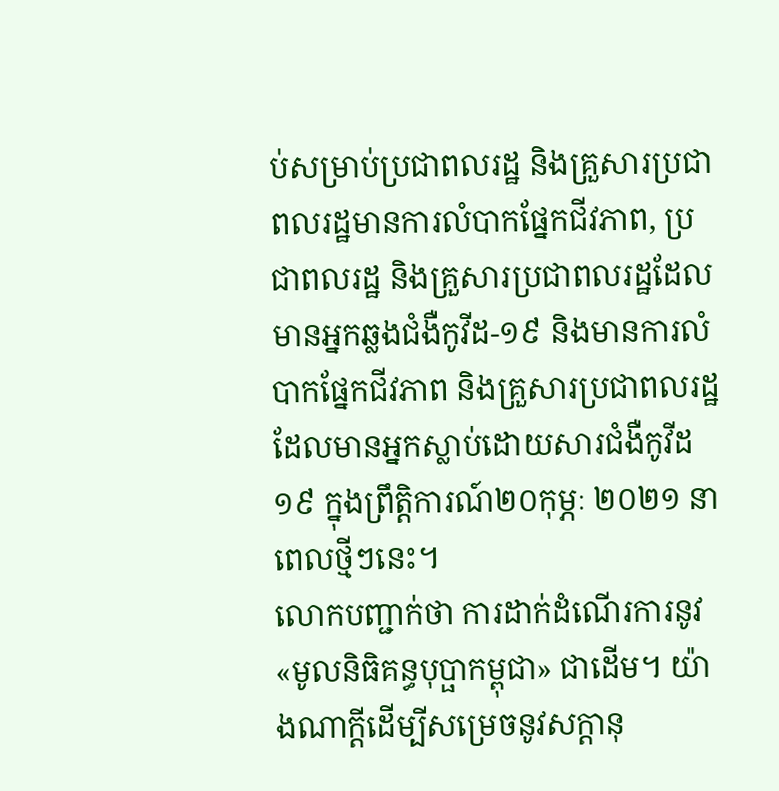ប់សម្រាប់ប្រជាពលរដ្ឋ និងគ្រួសារប្រជាពលរដ្ឋមានការលំបាកផ្នែកជីវភាព, ប្រជាពលរដ្ឋ និងគ្រួសារប្រជាពលរដ្ឋដែលមានអ្នកឆ្លងជំងឺកូវីដ-១៩ និងមានការលំបាកផ្នែកជីវភាព និងគ្រួសារប្រជាពលរដ្ឋដែលមានអ្នកស្លាប់ដោយសារជំងឺកូវីដ១៩ ក្នុងព្រឹត្តិការណ៍២០កុម្ភៈ ២០២១ នាពេលថ្មីៗនេះ។
លោកបញ្ជាក់ថា ការដាក់ដំណើរការនូវ «មូលនិធិគន្ធបុប្ផាកម្ពុជា» ជាដើម។ យ៉ាងណាក្តីដើម្បីសម្រេចនូវសក្តានុ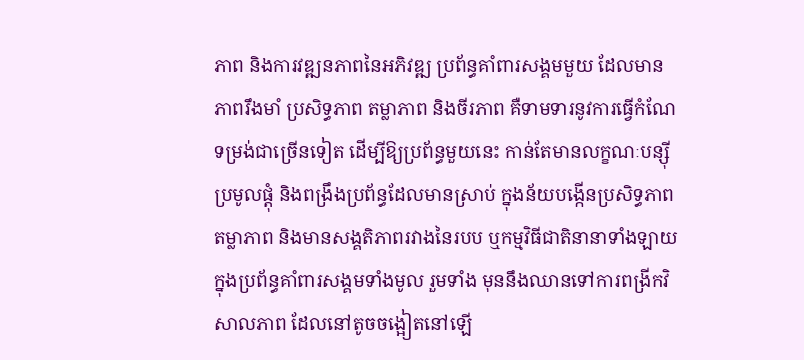ភាព និងការវឌ្ឍនភាពនៃអភិវឌ្ឍ ប្រព័ន្ធគាំពារសង្គមមួយ ដែលមានភាពរឹងមាំ ប្រសិទ្ធភាព តម្លាភាព និងចីរភាព គឺទាមទារនូវការធ្វើកំណែទម្រង់ជាច្រើនទៀត ដើម្បីឱ្យប្រព័ន្ធមួយនេះ កាន់តែមានលក្ខណៈបន្ស៊ី ប្រមូលផ្តុំ និងពង្រឹងប្រព័ន្ធដែលមានស្រាប់ ក្នុងន័យបង្កើនប្រសិទ្ធភាព តម្លាភាព និងមានសង្គតិភាពរវាងនៃរបប ឬកម្មវិធីជាតិនានាទាំងឡាយ ក្នុងប្រព័ន្ធគាំពារសង្គមទាំងមូល រួមទាំង មុននឹងឈានទៅការពង្រីកវិសាលភាព ដែលនៅតូចចង្អៀតនៅឡើ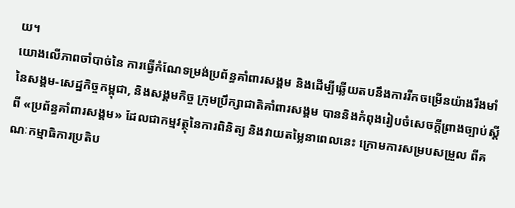យ។
យោងលើភាពចាំបាច់នៃ ការធ្វើកំណែទម្រង់ប្រព័ន្ធគាំពារសង្គម និងដើម្បីឆ្លើយតបនឹងការរីកចម្រើនយ៉ាងរឹងមាំនៃសង្គម-សេដ្ឋកិច្ចកម្ពុជា, និងសង្គមកិច្ច ក្រុមប្រឹក្សាជាតិគាំពារសង្គម បាននិងកំពុងរៀបចំសេចក្តីព្រាងច្បាប់ស្តីពី «ប្រព័ន្ធគាំពារសង្គម» ដែលជាកម្មវត្ថុនៃការពិនិត្យ និងវាយតម្លៃនាពេលនេះ ក្រោមការសម្របសម្រួល ពីគណៈកម្មាធិការប្រតិប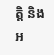ត្តិ និងអ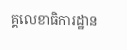គ្គលេខាធិការដ្ឋាន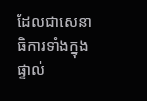ដែលជាសេនាធិការទាំងក្នុងផ្ទាល់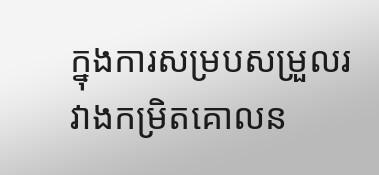ក្នុងការសម្របសម្រួលរវាងកម្រិតគោលន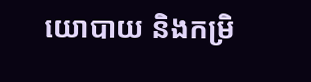យោបាយ និងកម្រិ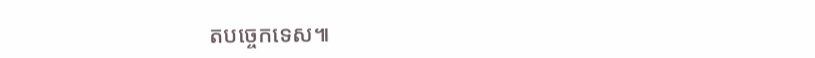តបច្ចេកទេស៕